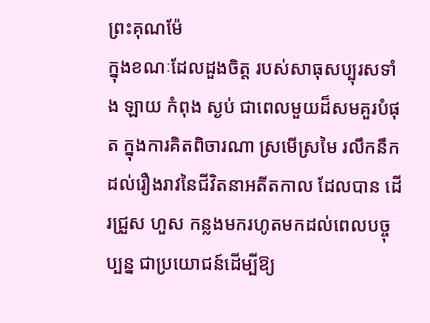ព្រះគុណម៉ែ
ក្នុងខណៈដែលដួងចិត្ត របស់សាធុសប្បុរសទាំង ឡាយ កំពុង ស្ងប់ ជាពេលមួយដ៏សមគួរបំផុត ក្នុងការគិតពិចារណា ស្រមើស្រមៃ រលឹកនឹក ដល់រឿងរាវនៃជីវិតនាអតីតកាល ដែលបាន ដើរជ្រួស ហួស កន្លងមករហូតមកដល់ពេលបច្ចុប្បន្ន ជាប្រយោជន៍ដើម្បីឱ្យ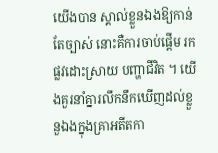យើងបាន ស្គាល់ខ្លួនឯងឱ្យកាន់តែច្បាស់ នោះគឺការចាប់ផ្តើម រកផ្លវដោះស្រាយ បញ្ហាជីវិត ។ យើងគួរនាំគ្នារលឹកនឹកឃើញដល់ខ្លួ នួឯងក្នុងគ្រាអតីតកា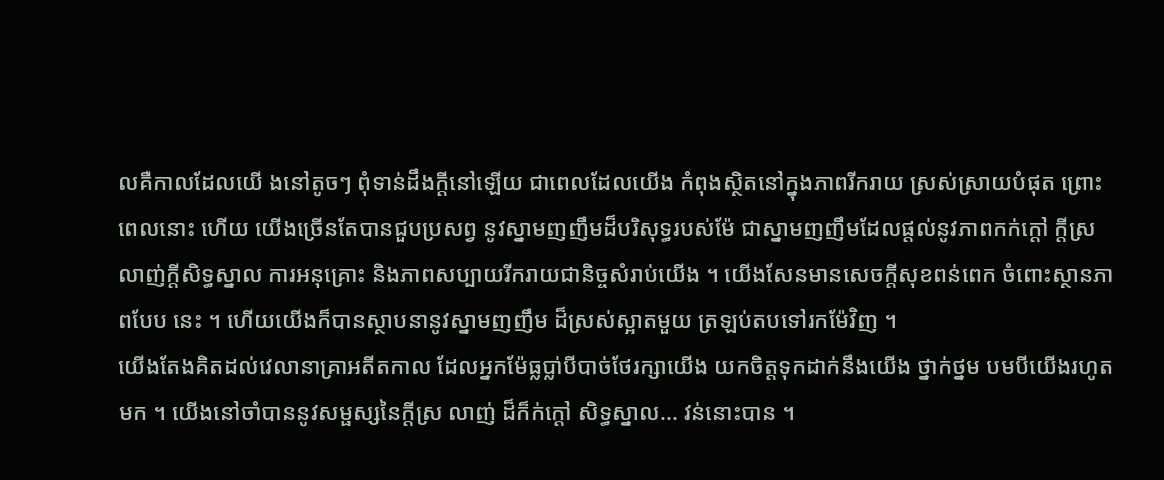លគឺកាលដែលយើ ងនៅតូចៗ ពុំទាន់ដឹងក្តីនៅឡើយ ជាពេលដែលយើង កំពុងស្ថិតនៅក្នុងភាពរីករាយ ស្រស់ស្រាយបំផុត ព្រោះពេលនោះ ហើយ យើងច្រើនតែបានជួបប្រសព្វ នូវស្នាមញញឹមដ៏បរិសុទ្ធរបស់ម៉ែ ជាស្នាមញញឹមដែលផ្តល់នូវភាពកក់ក្តៅ ក្តីស្រលាញ់ក្តីសិទ្ធស្នាល ការអនុគ្រោះ និងភាពសប្បាយរីករាយជានិច្ចសំរាប់យើង ។ យើងសែនមានសេចក្តីសុខពន់ពេក ចំពោះស្ថានភាពបែប នេះ ។ ហើយយើងក៏បានស្ថាបនានូវស្នាមញញឹម ដ៏ស្រស់ស្អាតមួយ ត្រឡប់តបទៅរកម៉ែវិញ ។
យើងតែងគិតដល់វេលានាគ្រាអតីតកាល ដែលអ្នកម៉ែធ្លប្លា់បីបាច់ថែរក្សាយើង យកចិត្តទុកដាក់នឹងយើង ថ្នាក់ថ្នម បមបីយើងរហូតមក ។ យើងនៅចាំបាននូវសម្ផស្សនៃក្តីស្រ លាញ់ ដ៏ក៏ក់ក្តៅ សិទ្ធស្នាល... វន់នោះបាន ។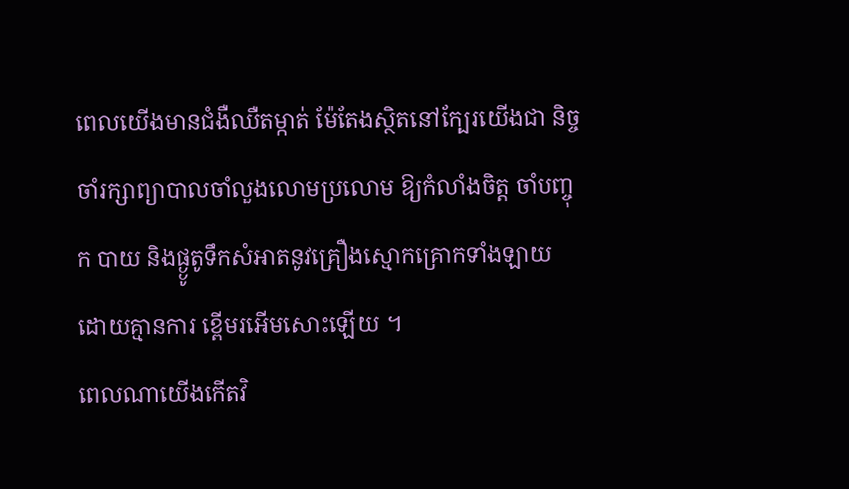ពេលយើងមានជំងឺឈឺតម្កាត់ ម៉ែតែងស្ថិតនៅក្បែរយើងជា និច្ច ចាំរក្សាព្យាបាលចាំលួងលោមប្រលោម ឱ្យកំលាំងចិត្ត ចាំបញ្ចុក បាយ និងផ្ង្ងូតូទឹកសំអាតនូវគ្រឿងស្មោកគ្រោកទាំងឡាយ ដោយគ្មានការ ខ្ពើមរអើមសោះឡើយ ។
ពេលណាយើងកើតវិ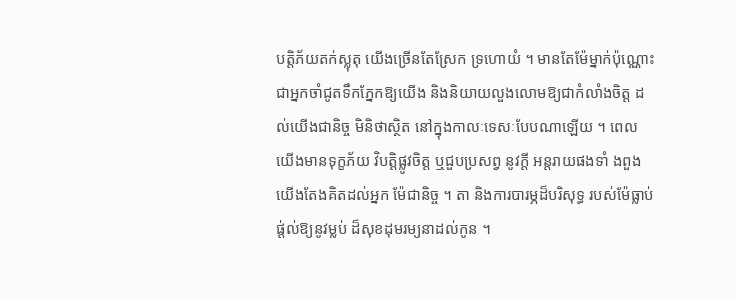បត្តិភ័យតក់ស្លុតុ យើងច្រើនតែស្រែក ទ្រហោយំ ។ មានតែម៉ែម្នាក់ប៉ុណ្ណោះ ជាអ្នកចាំជូតទឹកភ្នែកឱ្យយើង និងនិយាយលួងលោមឱ្យជាកំលាំងចិត្ត ដល់យើងជានិច្ច មិនិថាស្ថិត នៅក្នុងកាលៈទេសៈបែបណាឡើយ ។ ពេលយើងមានទុក្ខភ័យ វិបត្តិផ្លូវចិត្ត ឬជួបប្រសព្វ នូវក្តី អន្តរាយផងទាំ ងពួង យើងតែងគិតដល់អ្នក ម៉ែជានិច្ច ។ តា និងការបារម្ភដ៏បរិសុទ្ធ របស់ម៉ែធ្លាប់ផ្ត់ល់ឱ្យនូវម្លប់ ដ៏សុខដុមរម្យនាដល់កូន ។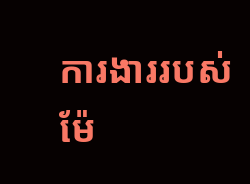ការងាររបស់ ម៉ែ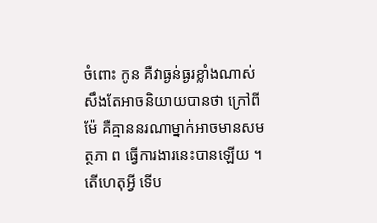ចំពោះ កូន គឺវាធ្ងន់ធ្ងរខ្លាំងណាស់ សឹងតែអាចនិយាយបានថា ក្រៅពី ម៉ែ គឺគ្មាននរណាម្នាក់អាចមានសមត្ថភា ព ធ្វើការងារនេះបានឡើយ ។
តើហេតុអ្វី ទើប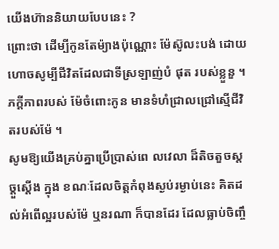យើងហ៊ាននិយាយបែបនេះ ?
ព្រោះថា ដើម្បីកូនតែម៉្យាងប៉ុណ្ណោះ ម៉ែស៊ូលះបង់ ដោយ ហោចសូម្បីជីវិតដែលជាទីស្រឡាញ់បំ ផុត របស់ខ្លួនួ ។ ភក្តីភាពរបស់ ម៉ែចំពោះកូន មានទំហំជ្រាលជ្រៅស្មើជីវិតរបស់ម៉ែ ។
សូមឱ្យយើងគ្រប់គ្នាប្រើប្រាស់ពេ លវេលា ដ៏តិចតួចស្តច្តួស្តើង ក្នុង ខណៈដែលចិត្តកំពុងស្ងប់រម្ងាប់នេះ គិតដល់អំពើល្អរបស់ម៉ែ ឬនរណា ក៏បានដែរ ដែលធ្លាប់ចិញ្ចឹ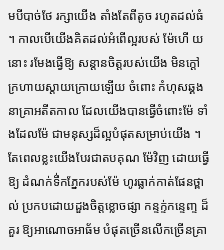មបីបាច់ថែ រក្សាយើង តាំងតែពីតូច រហូតដល់ធំ ។ កាលបើយើងគិតដល់អំពើល្អរបស់ ម៉ែហើ យនោះ រមែងធ្វើឱ្យ សន្តានចិត្តរបស់យើង មិនក្តៅក្រហាយស្តាយក្រោយឡើយ ចំពោះ កំហុសឆ្គងនាគ្រាអតីតកាល ដែលយើងបានធ្វើចំពោះម៉ែ ទាំងដែលម៉ែ ជាមនុស្សដ៏ល្អបំផុតសម្រាប់យើង ។ តែពេលខ្លះយើងបែរជាតបគុណ ម៉ែវិញ ដោយធ្វើឱ្យ ដំណក់ទឹ់កភ្នែករបស់ម៉ែ ហូរធ្លាក់កាត់ផែនថ្ពាល់ ប្រកបដោយដួងចិត្តខ្លោចផ្សា កន្ទក្ទ់កន្ទេញ្ទ ដ៏គួរ ឱ្យអាណោចអាធ័ម បំផុតច្រើនលើកច្រើនគ្រា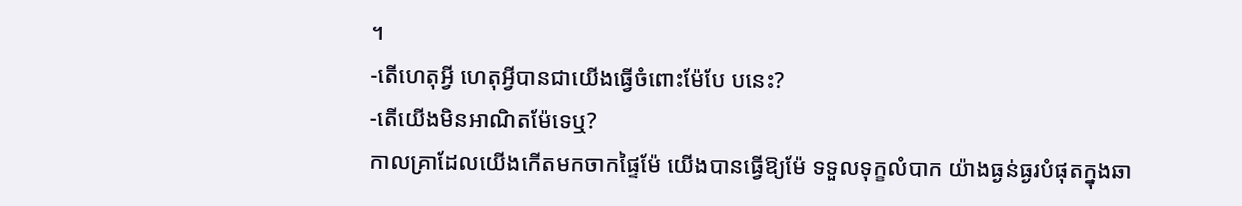។
-តើហេតុអ្វី ហេតុអ្វីបានជាយើងធ្វើចំពោះម៉ែបែ បនេះ?
-តើយើងមិនអាណិតម៉ែទេឬ?
កាលគ្រាដែលយើងកើតមកចាកផ្ទៃម៉ែ យើងបានធ្វើឱ្យម៉ែ ទទួលទុក្ខលំបាក យ៉ាងធ្ងន់ធ្ងរបំផុតក្នុងឆា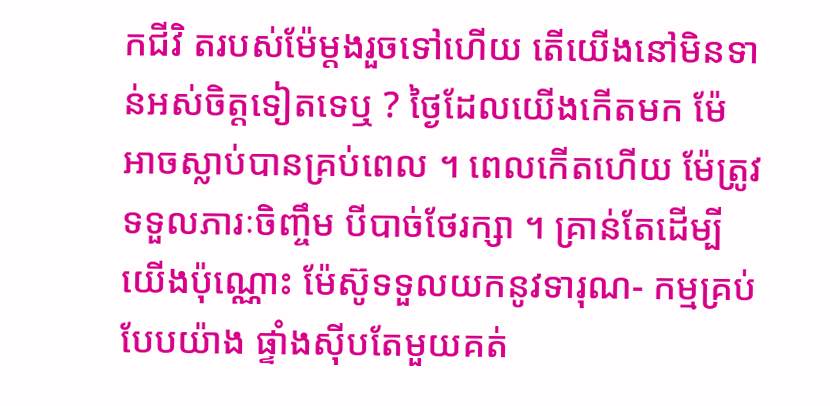កជីវិ តរបស់ម៉ែម្តងរួចទៅហើយ តើយើងនៅមិនទាន់អស់ចិត្តទៀតទេឬ ? ថ្ងៃដែលយើងកើតមក ម៉ែ អាចស្លាប់បានគ្រប់ពេល ។ ពេលកើតហើយ ម៉ែត្រូវទទួលភារៈចិញ្ចឹម បីបាច់ថែរក្សា ។ គ្រាន់តែដើម្បីយើងប៉ុណ្ណោះ ម៉ែស៊ូទទួលយកនូវទារុណ- កម្មគ្រប់បែបយ៉ាង ផ្ទាំងស៊ីបតែមួយគត់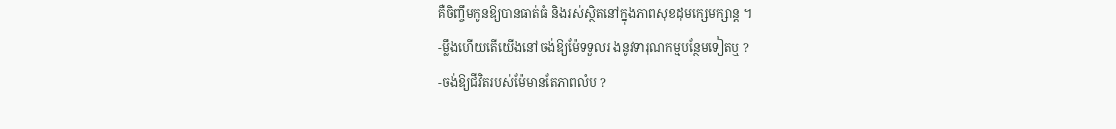គឺចិញ្ចឹមកូនឱ្យបានធាត់ធំ និងរស់ស្ថិតនៅក្នុងភាពសុខដុមក្សេមក្សាន្ត ។
-ម្លឹងហើយតើយើងនៅចង់ឱ្យម៉ែទទួលរ ងនូវទារុណកម្មបន្ថែមទៀតឬ ?
-ចង់ឱ្យជីវិតរបស់ម៉ែមានតែភាពលំប ?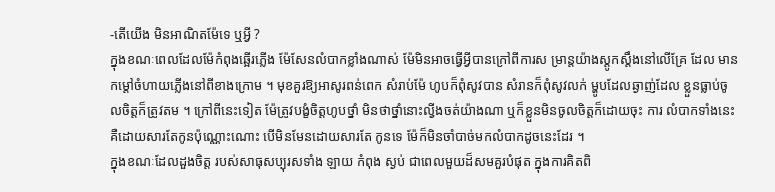-តើយើង មិនអាណិតម៉ែទេ ឬអ្វី ?
ក្នុងខណៈពេលដែលម៉ែកំពុងឆ្អើរភ្លើង ម៉ែសែនលំបាកខ្លាំងណាស់ ម៉ែមិនអាចធ្វើអ្វីបានក្រៅពីការស ម្រាន្តយ៉ាងស្តូកស្តឹងនៅលើគ្រែ ដែល មានកម្តៅចំហាយភ្លើងនៅពីខាងក្រោម ។ មុខគួរឱ្យអាសូរពន់ពេក សំរាប់ម៉ែ ហូបក៏ពុំសូវបាន សំរានក៏ពុំសូវលក់ ម្ហូបដែលឆ្ងាញ់ដែល ខ្លួនធ្លាប់ចូលចិត្តក៏ត្រូវតម ។ ក្រៅពីនេះទៀត ម៉ែត្រូវបង្ខំចិត្តហូបថ្នាំ មិនថាថ្នាំនោះល្វីងចត់យ៉ាងណា ឬក៏ខ្លួនមិនចូលចិត្តក៏ដោយចុះ ការ លំបាកទាំងនេះគឺដោយសារតែកូនប៉ុណ្ណោះណោះ បើមិនមែនដោយសារតែ កូនទេ ម៉ែក៏មិនចាំបាច់មកលំបាកដូចនេះដែរ ។
ក្នុងខណៈដែលដួងចិត្ត របស់សាធុសប្បុរសទាំង ឡាយ កំពុង ស្ងប់ ជាពេលមួយដ៏សមគួរបំផុត ក្នុងការគិតពិ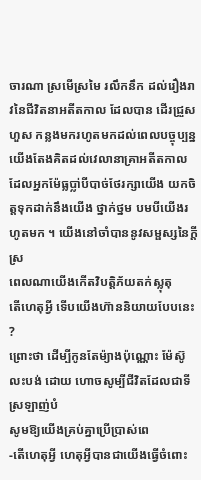ចារណា ស្រមើស្រមៃ រលឹកនឹក ដល់រឿងរាវនៃជីវិតនាអតីតកាល ដែលបាន ដើរជ្រួស ហួស កន្លងមករហូតមកដល់ពេលបច្ចុប្បន្ន
យើងតែងគិតដល់វេលានាគ្រាអតីតកាល ដែលអ្នកម៉ែធ្លប្លា់បីបាច់ថែរក្សាយើង យកចិត្តទុកដាក់នឹងយើង ថ្នាក់ថ្នម បមបីយើងរហូតមក ។ យើងនៅចាំបាននូវសម្ផស្សនៃក្តីស្រ
ពេលណាយើងកើតវិបត្តិភ័យតក់ស្លុតុ
តើហេតុអ្វី ទើបយើងហ៊ាននិយាយបែបនេះ ?
ព្រោះថា ដើម្បីកូនតែម៉្យាងប៉ុណ្ណោះ ម៉ែស៊ូលះបង់ ដោយ ហោចសូម្បីជីវិតដែលជាទីស្រឡាញ់បំ
សូមឱ្យយើងគ្រប់គ្នាប្រើប្រាស់ពេ
-តើហេតុអ្វី ហេតុអ្វីបានជាយើងធ្វើចំពោះ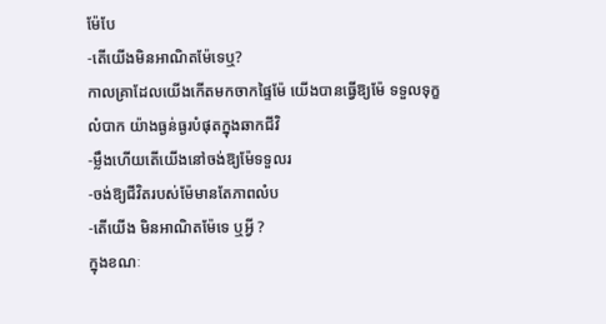ម៉ែបែ
-តើយើងមិនអាណិតម៉ែទេឬ?
កាលគ្រាដែលយើងកើតមកចាកផ្ទៃម៉ែ យើងបានធ្វើឱ្យម៉ែ ទទួលទុក្ខលំបាក យ៉ាងធ្ងន់ធ្ងរបំផុតក្នុងឆាកជីវិ
-ម្លឹងហើយតើយើងនៅចង់ឱ្យម៉ែទទួលរ
-ចង់ឱ្យជីវិតរបស់ម៉ែមានតែភាពលំប
-តើយើង មិនអាណិតម៉ែទេ ឬអ្វី ?
ក្នុងខណៈ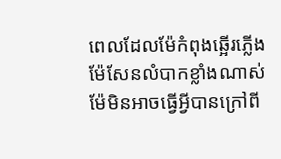ពេលដែលម៉ែកំពុងឆ្អើរភ្លើង ម៉ែសែនលំបាកខ្លាំងណាស់ ម៉ែមិនអាចធ្វើអ្វីបានក្រៅពី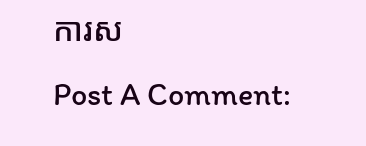ការស
Post A Comment: